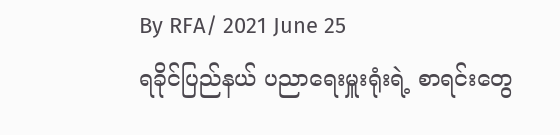By RFA/ 2021 June 25
ရခိုင်ပြည်နယ် ပညာရေးမှူးရုံးရဲ့ စာရင်းတွေ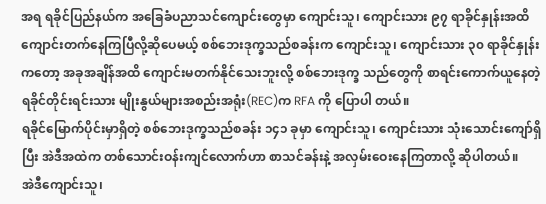အရ ရခိုင်ပြည်နယ်က အခြေခံပညာသင်ကျောင်းတွေမှာ ကျောင်းသူ၊ ကျောင်းသား ၉၇ ရာခိုင်နှုန်းအထိ ကျောင်းတက်နေကြပြီလို့ဆိုပေမယ့် စစ်ဘေးဒုက္ခသည်စခန်းက ကျောင်းသူ၊ ကျောင်းသား ၃၀ ရာခိုင်နှုန်းကတော့ အခုအချိန်အထိ ကျောင်းမတက်နိုင်သေးဘူးလို့ စစ်ဘေးဒုက္ခ သည်တွေကို စာရင်းကောက်ယူနေတဲ့ ရခိုင်တိုင်းရင်းသား မျိုးနွယ်များအစည်းအရုံး(REC)က RFA ကို ပြောပါ တယ်။
ရခိုင်မြောက်ပိုင်းမှာရှိတဲ့ စစ်ဘေးဒုက္ခသည်စခန်း ၁၄၁ ခုမှာ ကျောင်းသူ၊ ကျောင်းသား သုံးသောင်းကျော်ရှိပြီး အဲဒီအထဲက တစ်သောင်းဝန်းကျင်လောက်ဟာ စာသင်ခန်းနဲ့ အလှမ်းဝေးနေကြတာလို့ ဆိုပါတယ်။
အဲဒီကျောင်းသူ၊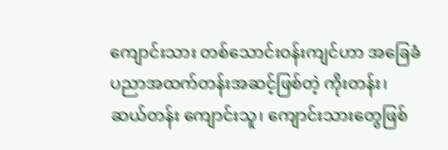ကျောင်းသား တစ်သောင်းဝန်းကျင်ဟာ အခြေခံပညာအထက်တန်းအဆင့်ဖြစ်တဲ့ ကိုးတန်း၊ ဆယ်တန်း ကျောင်းသူ၊ ကျောင်းသားတွေဖြစ်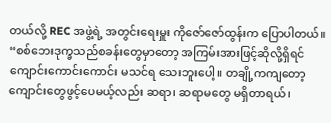တယ်လို့ REC အဖွဲ့ရဲ့ အတွင်းရေးမှူး ကိုဇော်ဇော်ထွန်းက ပြောပါတယ်။
“စစ်ဘေးဒုက္ခသည်စခန်းတွေမှာတော့ အကြမ်းအားဖြင့်ဆိုလို့ရှိရင် ကျောင်းကောင်းကောင်း မသင်ရ သေးဘူးပေါ့။ တချို့ကကျတော့ ကျောင်းတွေဖွင့်ပေမယ့်လည်း ဆရာ၊ ဆရာမတွေ မရှိတာရယ်၊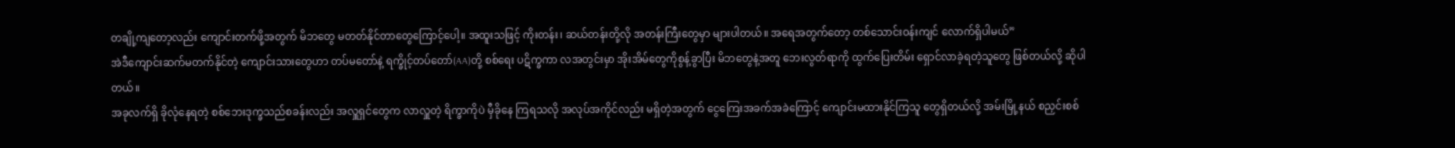တချို့ကျတော့လည်း ကျောင်းတက်ဖို့အတွက် မိဘတွေ မတတ်နိုင်တာတွေကြောင့်ပေါ့။ အထူးသဖြင့် ကိုးတန်း၊ ဆယ်တန်းတို့လို အတန်းကြီးတွေမှာ များပါတယ်။ အရေအတွက်တော့ တစ်သောင်းဝန်းကျင် လောက်ရှိပါမယ်”
အဲဒီကျောင်းဆက်မတက်နိုင်တဲ့ ကျောင်းသားတွေဟာ တပ်မတော်နဲ့ ရက္ခိုင့်တပ်တော်(AA)တို့ စစ်ရေး ပဋိက္ခကာ လအတွင်းမှာ အိုးအိမ်တွေကိုစွန့်ခွာပြီး မိဘတွေနဲ့အတူ ဘေးလွတ်ရာကို ထွက်ပြေးတိမ်း ရှောင်လာခဲ့ရတဲ့သူတွေ ဖြစ်တယ်လို့ ဆိုပါတယ်။
အခုလက်ရှိ ခိုလုံနေရတဲ့ စစ်ဘေးဒုက္ခသည်စခန်းလည်း အလှူရှင်တွေက လာလှူတဲ့ ရိက္ခာကိုပဲ မှီခိုနေ ကြရသလို အလုပ်အကိုင်လည်း မရှိတဲ့အတွက် ငွေကြေးအခက်အခဲကြောင့် ကျောင်းမထားနိုင်ကြသူ တွေရှိတယ်လို့ အမ်းမြို့နယ် စညှင်းစစ်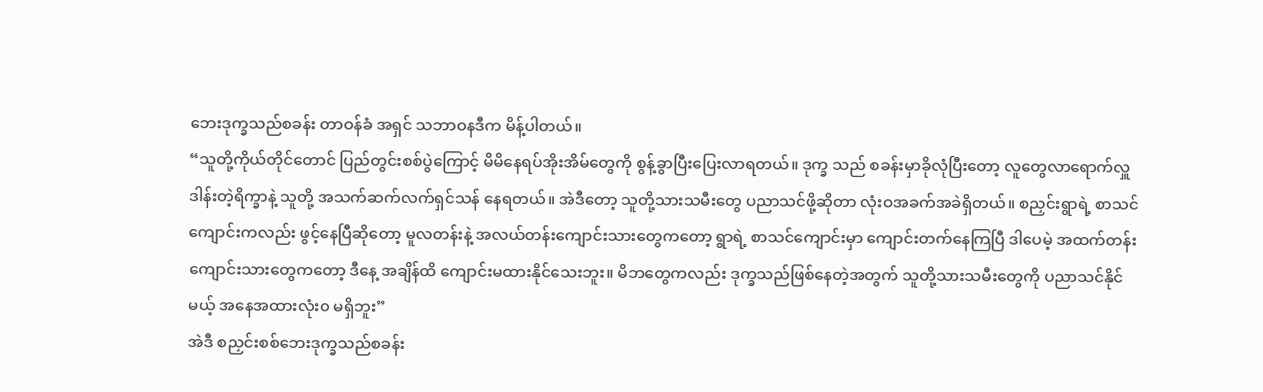ဘေးဒုက္ခသည်စခန်း တာဝန်ခံ အရှင် သဘာဝနဒီက မိန့်ပါတယ်။
“သူတို့ကိုယ်တိုင်တောင် ပြည်တွင်းစစ်ပွဲကြောင့် မိမိနေရပ်အိုးအိမ်တွေကို စွန့်ခွာပြီးပြေးလာရတယ်။ ဒုက္ခ သည် စခန်းမှာခိုလုံပြီးတော့ လူတွေလာရောက်လှူဒါန်းတဲ့ရိက္ခာနဲ့ သူတို့ အသက်ဆက်လက်ရှင်သန် နေရတယ်။ အဲဒီတော့ သူတို့သားသမီးတွေ ပညာသင်ဖို့ဆိုတာ လုံးဝအခက်အခဲရှိတယ်။ စညှင်းရွာရဲ့ စာသင်ကျောင်းကလည်း ဖွင့်နေပြီဆိုတော့ မူလတန်းနဲ့ အလယ်တန်းကျောင်းသားတွေကတော့ ရွာရဲ့ စာသင်ကျောင်းမှာ ကျောင်းတက်နေကြပြီ ဒါပေမဲ့ အထက်တန်းကျောင်းသားတွေကတော့ ဒီနေ့ အချိန်ထိ ကျောင်းမထားနိုင်သေးဘူး။ မိဘတွေကလည်း ဒုက္ခသည်ဖြစ်နေတဲ့အတွက် သူတို့သားသမီးတွေကို ပညာသင်နိုင်မယ့် အနေအထားလုံး၀ မရှိဘူး”
အဲဒီ စညှင်းစစ်ဘေးဒုက္ခသည်စခန်း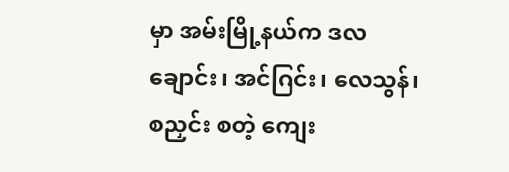မှာ အမ်းမြို့နယ်က ဒလချောင်း၊ အင်ဂြင်း၊ လေသွန်၊ စညှင်း စတဲ့ ကျေး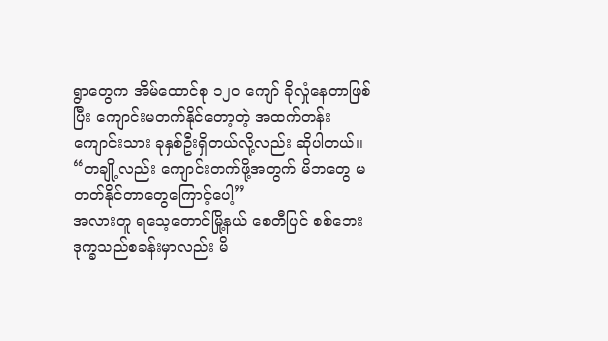ရွာတွေက အိမ်ထောင်စု ၁၂၀ ကျော် ခိုလှုံနေတာဖြစ်ပြီး ကျောင်းမတက်နိုင်တော့တဲ့ အထက်တန်း ကျောင်းသား ခုနှစ်ဦးရှိတယ်လို့လည်း ဆိုပါတယ်။
“တချို့လည်း ကျောင်းတက်ဖို့အတွက် မိဘတွေ မတတ်နိုင်တာတွေကြောင့်ပေါ့”
အလားတူ ရသေ့တောင်မြို့နယ် စေတီပြင် စစ်ဘေးဒုက္ခသည်စခန်းမှာလည်း မိ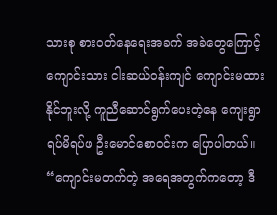သားစု စားဝတ်နေရေးအခက် အခဲတွေကြောင့် ကျောင်းသား ငါးဆယ်ဝန်းကျင် ကျောင်းမထားနိုင်ဘူးလို့ ကူညီဆောင်ရွက်ပေးတဲ့နေ ကျေးရွာရပ်မိရပ်ဖ ဦးမောင်စောဝင်းက ပြောပါတယ်။
“ကျောင်းမတက်တဲ့ အရေအတွက်ကတော့ ဒီ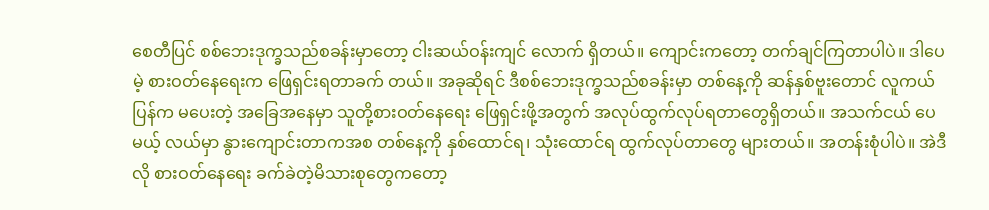စေတီပြင် စစ်ဘေးဒုက္ခသည်စခန်းမှာတော့ ငါးဆယ်ဝန်းကျင် လောက် ရှိတယ်။ ကျောင်းကတော့ တက်ချင်ကြတာပါပဲ။ ဒါပေမဲ့ စားဝတ်နေရေးက ဖြေရှင်းရတာခက် တယ်။ အခုဆိုရင် ဒီစစ်ဘေးဒုက္ခသည်စခန်းမှာ တစ်နေ့ကို ဆန်နှစ်ဗူးတောင် လူကယ်ပြန်က မပေးတဲ့ အခြေအနေမှာ သူတို့စားဝတ်နေရေး ဖြေရှင်းဖို့အတွက် အလုပ်ထွက်လုပ်ရတာတွေရှိတယ်။ အသက်ငယ် ပေမယ့် လယ်မှာ နွားကျောင်းတာကအစ တစ်နေ့ကို နှစ်ထောင်ရ၊ သုံးထောင်ရ ထွက်လုပ်တာတွေ များတယ်။ အတန်းစုံပါပဲ။ အဲဒီလို စားဝတ်နေရေး ခက်ခဲတဲ့မိသားစုတွေကတော့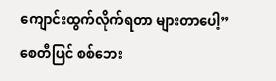ကျောင်းထွက်လိုက်ရတာ များတာပေါ့”
စေတီပြင် စစ်ဘေး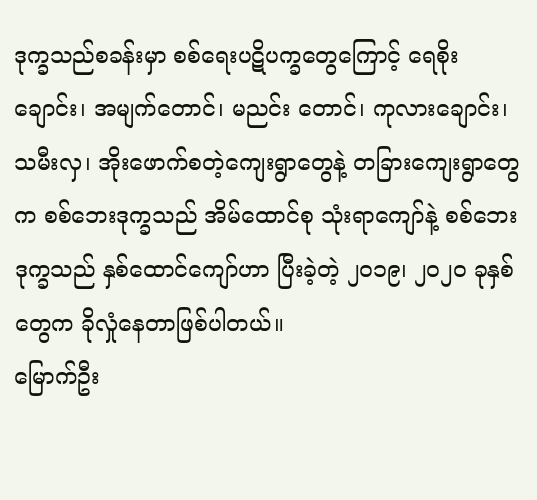ဒုက္ခသည်စခန်းမှာ စစ်ရေးပဋိပက္ခတွေကြောင့် ရေစိုးချောင်း၊ အမျက်တောင်၊ မညင်း တောင်၊ ကုလားချောင်း၊ သမီးလှ၊ အိုးဖောက်စတဲ့ကျေးရွာတွေနဲ့ တခြားကျေးရွာတွေက စစ်ဘေးဒုက္ခသည် အိမ်ထောင်စု သုံးရာကျော်နဲ့ စစ်ဘေးဒုက္ခသည် နှစ်ထောင်ကျော်ဟာ ပြီးခဲ့တဲ့ ၂၀၁၉၊ ၂၀၂၀ ခုနှစ်တွေက ခိုလှုံနေတာဖြစ်ပါတယ်။
မြောက်ဦး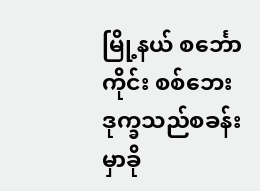မြို့နယ် စင်္ဘောကိုင်း စစ်ဘေးဒုက္ခသည်စခန်းမှာခို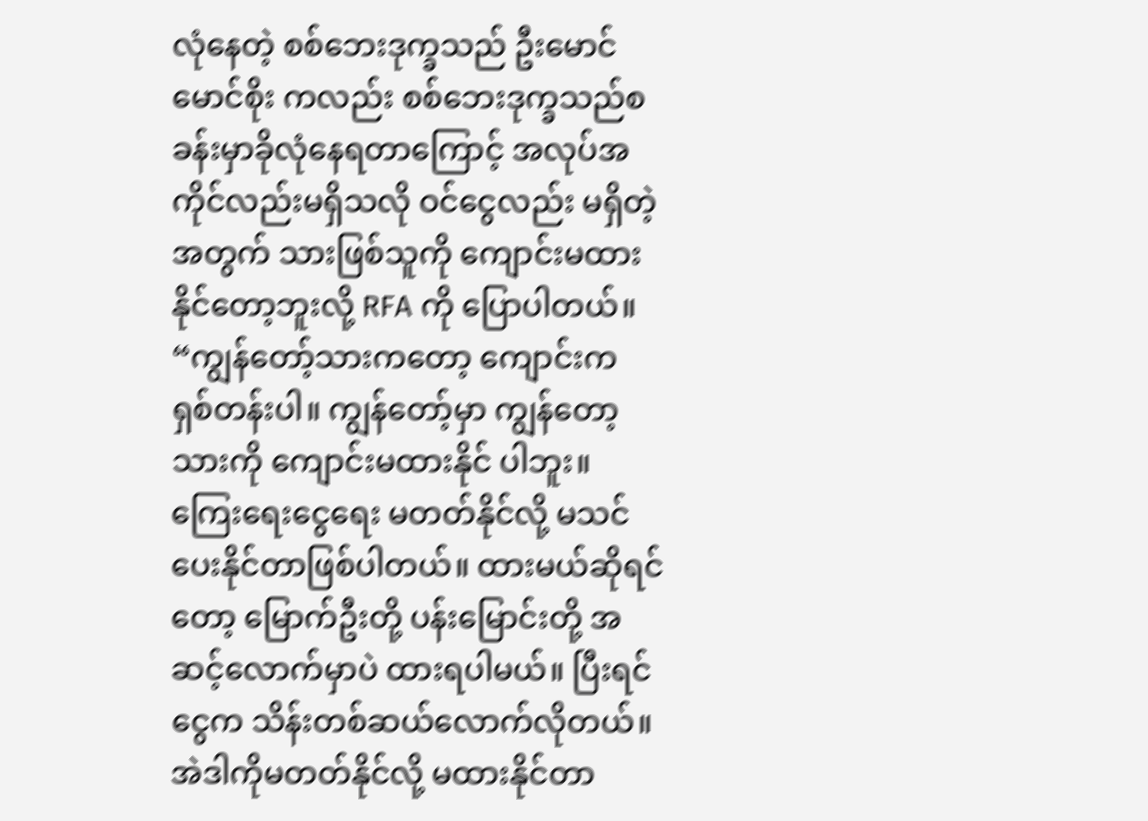လုံနေတဲ့ စစ်ဘေးဒုက္ခသည် ဦးမောင်မောင်စိုး ကလည်း စစ်ဘေးဒုက္ခသည်စခန်းမှာခိုလုံနေရတာကြောင့် အလုပ်အကိုင်လည်းမရှိသလို ဝင်ငွေလည်း မရှိတဲ့အတွက် သားဖြစ်သူကို ကျောင်းမထားနိုင်တော့ဘူးလို့ RFA ကို ပြောပါတယ်။
“ကျွန်တော့်သားကတော့ ကျောင်းက ရှစ်တန်းပါ။ ကျွန်တော့်မှာ ကျွန်တော့သားကို ကျောင်းမထားနိုင် ပါဘူး။ ကြေးရေးငွေရေး မတတ်နိုင်လို့ မသင်ပေးနိုင်တာဖြစ်ပါတယ်။ ထားမယ်ဆိုရင်တော့ မြောက်ဦးတို့ ပန်းမြောင်းတို့ အဆင့်လောက်မှာပဲ ထားရပါမယ်။ ပြီးရင်ငွေက သိန်းတစ်ဆယ်လောက်လိုတယ်။ အဲဒါကိုမတတ်နိုင်လို့ မထားနိုင်တာ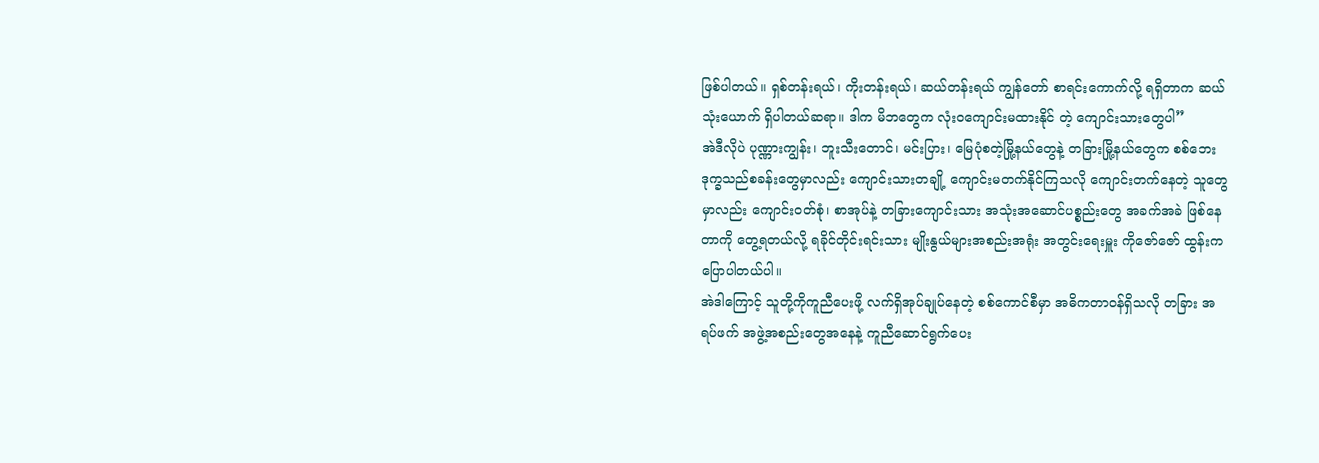ဖြစ်ပါတယ်။ ရှစ်တန်းရယ်၊ ကိုးတန်းရယ်၊ ဆယ်တန်းရယ် ကျွန်တော် စာရင်းကောက်လို့ ရရှိတာက ဆယ်သုံးယောက် ရှိပါတယ်ဆရာ။ ဒါက မိဘတွေက လုံးဝကျောင်းမထားနိုင် တဲ့ ကျောင်းသားတွေပါ”
အဲဒီလိုပဲ ပုဏ္ဏားကျွန်း၊ ဘူးသီးတောင်၊ မင်းပြား၊ မြေပုံစတဲ့မြို့နယ်တွေနဲ့ တခြားမြို့နယ်တွေက စစ်ဘေး ဒုက္ခသည်စခန်းတွေမှာလည်း ကျောင်းသားတချို့ ကျောင်းမတက်နိုင်ကြသလို ကျောင်းတက်နေတဲ့ သူတွေမှာလည်း ကျောင်းဝတ်စုံ၊ စာအုပ်နဲ့ တခြားကျောင်းသား အသုံးအဆောင်ပစ္စည်းတွေ အခက်အခဲ ဖြစ်နေတာကို တွေ့ရတယ်လို့ ရခိုင်တိုင်းရင်းသား မျိုးနွယ်များအစည်းအရုံး အတွင်းရေးမှူး ကိုဇော်ဇော် ထွန်းက ပြောပါတယ်ပါ။
အဲဒါကြောင့် သူတို့ကိုကူညီပေးဖို့ လက်ရှိအုပ်ချုပ်နေတဲ့ စစ်ကောင်စီမှာ အဓိကတာဝန်ရှိသလို တခြား အရပ်ဖက် အဖွဲ့အစည်းတွေအနေနဲ့ ကူညီဆောင်ရွက်ပေး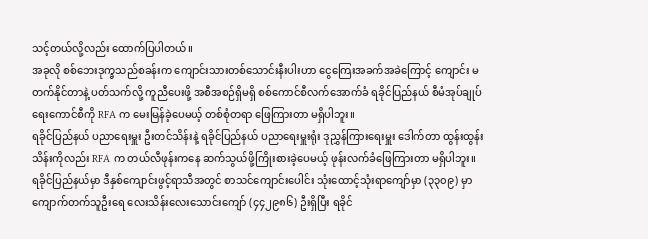သင့်တယ်လို့လည်း ထောက်ပြပါတယ်။
အခုလို စစ်ဘေးဒုက္ခသည်စခန်းက ကျောင်းသားတစ်သောင်းနီးပါးဟာ ငွေကြေးအခက်အခဲကြောင့် ကျောင်း မတက်နိုင်တာနဲ့ ပတ်သက်လို့ ကူညီပေးဖို့ အစီအစဉ်ရှိမရှိ စစ်ကောင်စီလက်အောက်ခံ ရခိုင်ပြည်နယ် စီမံအုပ်ချုပ်ရေးကောင်စီကို RFA က မေးမြန်ခဲ့ပေမယ့် တစ်စုံတရာ ဖြေကြားတာ မရှိပါဘူး။
ရခိုင်ပြည်နယ် ပညာရေးမှူး ဦးတင်သိန်းနဲ့ ရခိုင်ပြည်နယ် ပညာရေးမှူးရုံး ဒုညွှန်ကြားရေးမှူး ဒေါက်တာ ထွန်းထွန်းသိန်းကိုလည်း RFA က တယ်လီဖုန်းကနေ ဆက်သွယ်ဖို့ကြိုးစားခဲ့ပေမယ့် ဖုန်းလက်ခံဖြေကြားတာ မရှိပါဘူး။
ရခိုင်ပြည်နယ်မှာ ဒီနှစ်ကျောင်းဖွင့်ရာသီအတွင် စာသင်ကျောင်းပေါင်း သုံးထောင့်သုံးရာကျော်မှာ (၃၃၀၉) မှာ ကျောက်တက်သူဦးရေ လေးသိန်းလေးသောင်းကျော် (၄၄၂၉၈၆) ဦးရှိပြီး ရခိုင်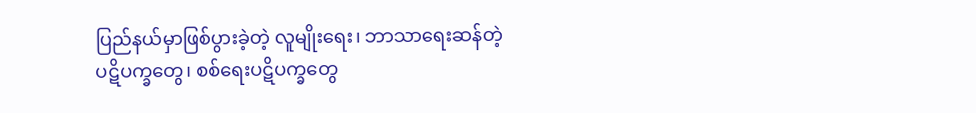ပြည်နယ်မှာဖြစ်ပွားခဲ့တဲ့ လူမျိုးရေး၊ ဘာသာရေးဆန်တဲ့ ပဋိပက္ခတွေ၊ စစ်ရေးပဋိပက္ခတွေ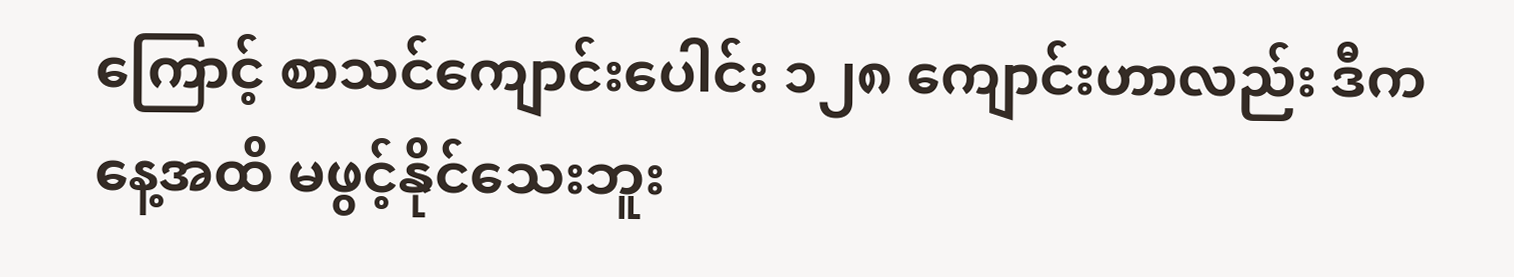ကြောင့် စာသင်ကျောင်းပေါင်း ၁၂၈ ကျောင်းဟာလည်း ဒီကနေ့အထိ မဖွင့်နိုင်သေးဘူး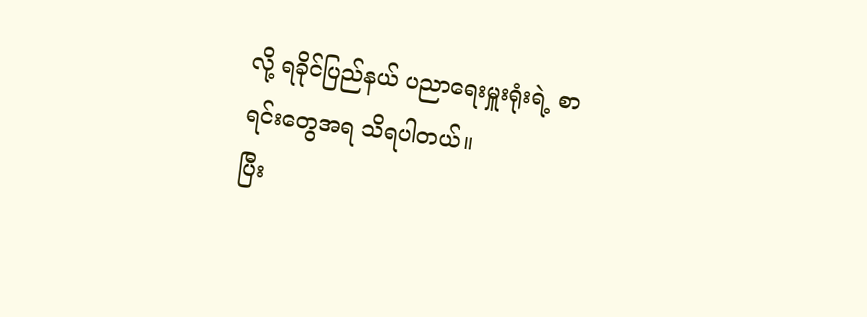လို့ ရခိုင်ပြည်နယ် ပညာရေးမှူးရုံးရဲ့ စာရင်းတွေအရ သိရပါတယ်။
ပြီး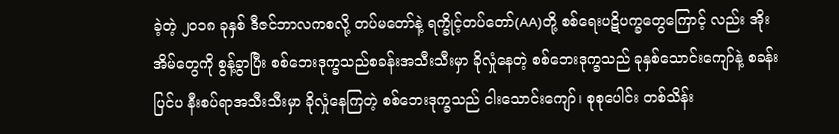ခဲ့တဲ့ ၂၀၁၈ ခုနှစ် ဒီဇင်ဘာလကစလို့ တပ်မတော်နဲ့ ရက္ခိုင့်တပ်တော်(AA)တို့ စစ်ရေးပဋိပက္ခတွေကြောင့် လည်း အိုးအိမ်တွေကို စွန့်ခွာပြီး စစ်ဘေးဒုက္ခသည်စခန်းအသီးသီးမှာ ခိုလှုံနေတဲ့ စစ်ဘေးဒုက္ခသည် ခုနှစ်သောင်းကျော်နဲ့ စခန်းပြင်ပ နီးစပ်ရာအသီးသီးမှာ ခိုလှုံနေကြတဲ့ စစ်ဘေးဒုက္ခသည် ငါးသောင်းကျော်၊ စုစုပေါင်း တစ်သိန်း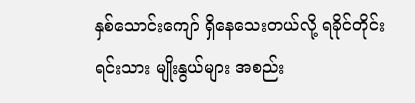နှစ်သောင်းကျော် ရှိနေသေးတယ်လို့ ရခိုင်တိုင်းရင်းသား မျိုးနွယ်များ အစည်း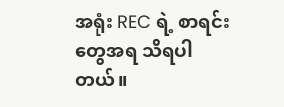အရုံး REC ရဲ့ စာရင်းတွေအရ သိရပါတယ်။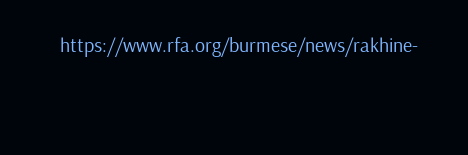https://www.rfa.org/burmese/news/rakhine-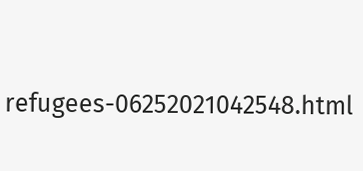refugees-06252021042548.html